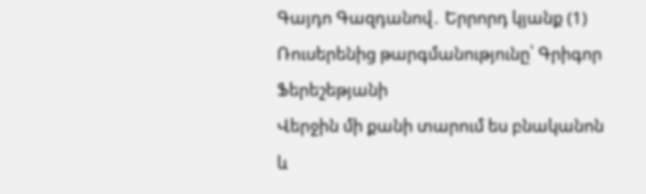Գայդո Գազդանով․ Երրորդ կյանք (1)
Ռուսերենից թարգմանությունը՝ Գրիգոր Ֆերեշեթյանի
Վերջին մի քանի տարում ես բնականոն և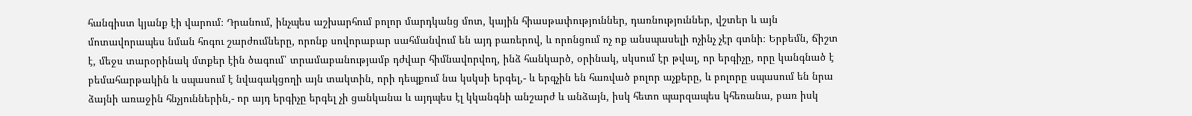հանգիստ կյանք էի վարում։ Դրանում, ինչպես աշխարհում բոլոր մարդկանց մոտ, կային հիասթափություններ, դառնություններ, վշտեր և այն մոտավորապես նման հոգու շարժումները, որոնք սովորաբար սահմանվում են այդ բառերով, և որոնցում ոչ ոք անսպասելի ոչինչ չէր գտնի։ Երբեմն, ճիշտ է, մեջս տարօրինակ մտքեր էին ծագում՝ տրամաբանությամբ դժվար հիմնավորվող, ինձ հանկարծ, օրինակ, սկսում էր թվալ, որ երգիչը, որը կանգնած է բեմահարթակին և սպասում է նվագակցողի այն տակտին, որի դեպքում նա կսկսի երգել,- և երգչին են հառված բոլոր աչքերը, և բոլորը սպասում են նրա ձայնի առաջին հնչյուններին,- որ այդ երգիչը երգել չի ցանկանա և այդպես էլ կկանգնի անշարժ և անձայն, իսկ հետո պարզապես կհեռանա, բառ իսկ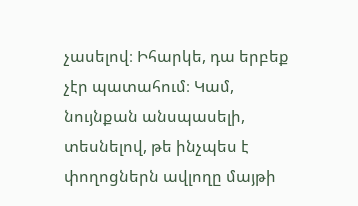չասելով։ Իհարկե, դա երբեք չէր պատահում։ Կամ, նույնքան անսպասելի, տեսնելով, թե ինչպես է փողոցներն ավլողը մայթի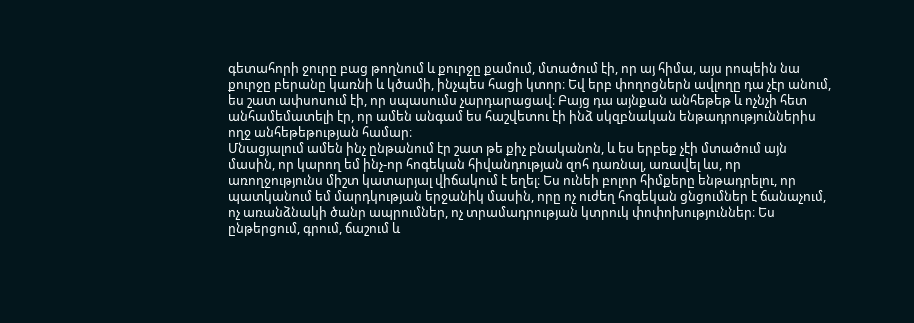գետահորի ջուրը բաց թողնում և քուրջը քամում, մտածում էի, որ այ հիմա, այս րոպեին նա քուրջը բերանը կառնի և կծամի, ինչպես հացի կտոր։ Եվ երբ փողոցներն ավլողը դա չէր անում, ես շատ ափսոսում էի, որ սպասումս չարդարացավ։ Բայց դա այնքան անհեթեթ և ոչնչի հետ անհամեմատելի էր, որ ամեն անգամ ես հաշվետու էի ինձ սկզբնական ենթադրություններիս ողջ անհեթեթության համար։
Մնացյալում ամեն ինչ ընթանում էր շատ թե քիչ բնականոն, և ես երբեք չէի մտածում այն մասին, որ կարող եմ ինչ-որ հոգեկան հիվանդության զոհ դառնալ, առավել ևս, որ առողջությունս միշտ կատարյալ վիճակում է եղել։ Ես ունեի բոլոր հիմքերը ենթադրելու, որ պատկանում եմ մարդկության երջանիկ մասին, որը ոչ ուժեղ հոգեկան ցնցումներ է ճանաչում, ոչ առանձնակի ծանր ապրումներ, ոչ տրամադրության կտրուկ փոփոխություններ։ Ես ընթերցում, գրում, ճաշում և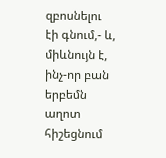զբոսնելու էի գնում,- և, միևնույն է, ինչ-որ բան երբեմն աղոտ հիշեցնում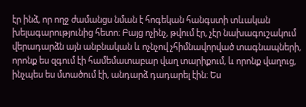էր ինձ, որ ողջ ժամանցս նման է հոգեկան հանգստի տևական խելագարությունից հետո։ Բայց ոչինչ, թվում էր, չէր նախագուշակում վերադարձն այն անբնական և ոչնչով չհիմնավորված տագնապների, որոնք ես զգում էի համեմատաբար վաղ տարիքում, և որոնք վաղուց, ինչպես ես մտածում էի, անդարձ դադարել էին։ Ես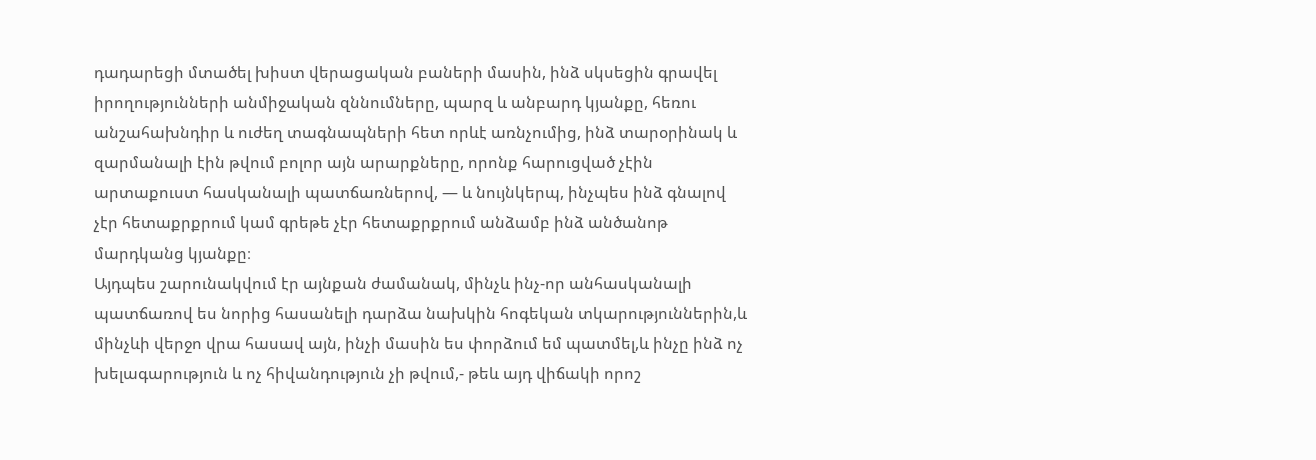դադարեցի մտածել խիստ վերացական բաների մասին, ինձ սկսեցին գրավել իրողությունների անմիջական զննումները, պարզ և անբարդ կյանքը, հեռու անշահախնդիր և ուժեղ տագնապների հետ որևէ առնչումից, ինձ տարօրինակ և զարմանալի էին թվում բոլոր այն արարքները, որոնք հարուցված չէին արտաքուստ հասկանալի պատճառներով, — և նույնկերպ, ինչպես ինձ գնալով չէր հետաքրքրում կամ գրեթե չէր հետաքրքրում անձամբ ինձ անծանոթ մարդկանց կյանքը։
Այդպես շարունակվում էր այնքան ժամանակ, մինչև ինչ-որ անհասկանալի պատճառով ես նորից հասանելի դարձա նախկին հոգեկան տկարություններին,և մինչևի վերջո վրա հասավ այն, ինչի մասին ես փորձում եմ պատմել,և ինչը ինձ ոչ խելագարություն և ոչ հիվանդություն չի թվում,- թեև այդ վիճակի որոշ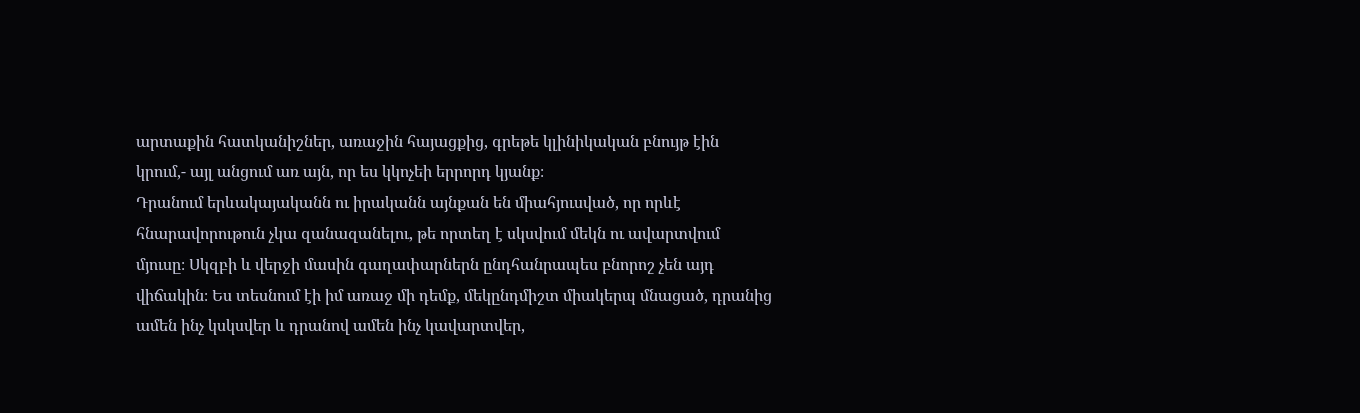արտաքին հատկանիշներ, առաջին հայացքից, գրեթե կլինիկական բնույթ էին կրում,- այլ անցում առ այն, որ ես կկոչեի երրորդ կյանք։
Դրանում երևակայականն ու իրականն այնքան են միահյուսված, որ որևէ հնարավորութուն չկա զանազանելու, թե որտեղ է սկսվում մեկն ու ավարտվում մյուսը։ Սկզբի և վերջի մասին գաղափարներն ընդհանրապես բնորոշ չեն այդ վիճակին։ Ես տեսնում էի իմ առաջ մի դեմք, մեկընդմիշտ միակերպ մնացած, դրանից ամեն ինչ կսկսվեր և դրանով ամեն ինչ կավարտվեր,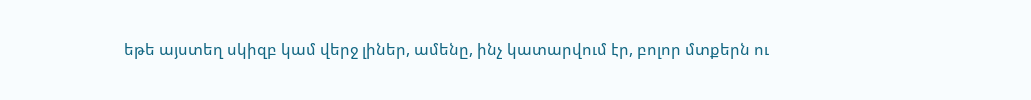եթե այստեղ սկիզբ կամ վերջ լիներ, ամենը, ինչ կատարվում էր, բոլոր մտքերն ու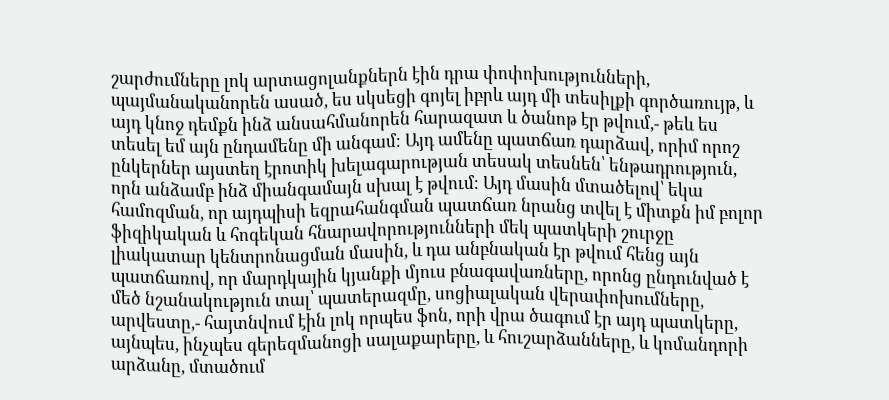շարժումները լոկ արտացոլանքներն էին դրա փոփոխությունների, պայմանականորեն ասած, ես սկսեցի գոյել իբրև այդ մի տեսիլքի գործառույթ, և այդ կնոջ դեմքն ինձ անսահմանորեն հարազատ և ծանոթ էր թվում,- թեև ես տեսել եմ այն ընդամենը մի անգամ։ Այդ ամենը պատճառ դարձավ, որիմ որոշ ընկերներ այստեղ էրոտիկ խելագարության տեսակ տեսնեն՝ ենթադրություն, որն անձամբ ինձ միանգամայն սխալ է թվում։ Այդ մասին մտածելով՝ եկա համոզման, որ այդպիսի եզրահանգման պատճառ նրանց տվել է միտքն իմ բոլոր ֆիզիկական և հոգեկան հնարավորությունների մեկ պատկերի շուրջը լիակատար կենտրոնացման մասին, և դա անբնական էր թվում հենց այն պատճառով, որ մարդկային կյանքի մյուս բնագավառները, որոնց ընդունված է մեծ նշանակություն տալ՝ պատերազմը, սոցիալական վերափոխումները, արվեստը,- հայտնվում էին լոկ որպես ֆոն, որի վրա ծագում էր այդ պատկերը, այնպես, ինչպես գերեզմանոցի սալաքարերը, և հուշարձանները, և կոմանդորի արձանը, մտածում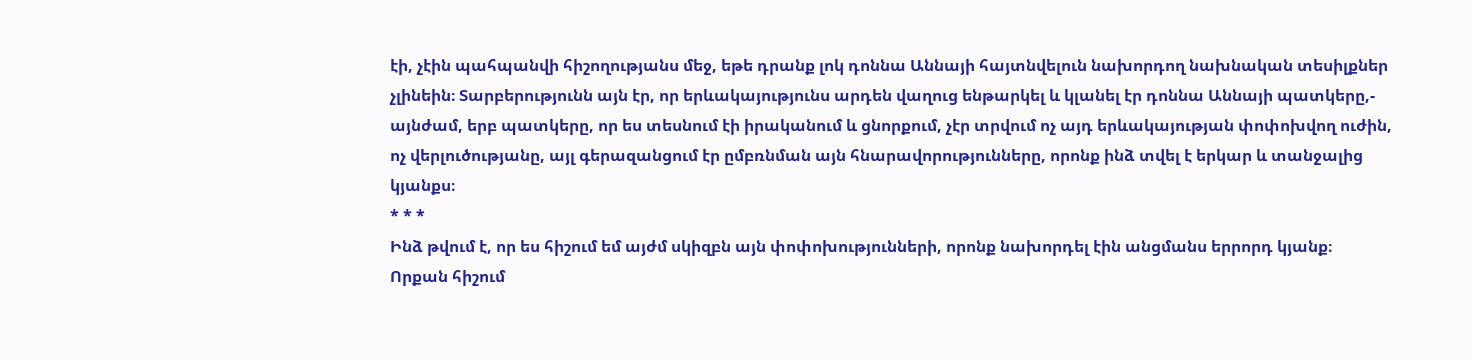էի, չէին պահպանվի հիշողությանս մեջ, եթե դրանք լոկ դոննա Աննայի հայտնվելուն նախորդող նախնական տեսիլքներ չլինեին։ Տարբերությունն այն էր, որ երևակայությունս արդեն վաղուց ենթարկել և կլանել էր դոննա Աննայի պատկերը,- այնժամ, երբ պատկերը, որ ես տեսնում էի իրականում և ցնորքում, չէր տրվում ոչ այդ երևակայության փոփոխվող ուժին, ոչ վերլուծությանը, այլ գերազանցում էր ըմբռնման այն հնարավորությունները, որոնք ինձ տվել է երկար և տանջալից կյանքս։
* * *
Ինձ թվում է, որ ես հիշում եմ այժմ սկիզբն այն փոփոխությունների, որոնք նախորդել էին անցմանս երրորդ կյանք։
Որքան հիշում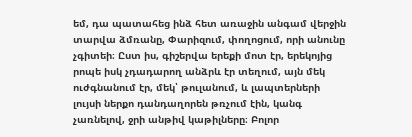եմ, դա պատահեց ինձ հետ առաջին անգամ վերջին տարվա ձմռանը, Փարիզում, փողոցում, որի անունը չգիտեի։ Ըստ իս, գիշերվա երեքի մոտ էր, երեկոյից րոպե իսկ չդադարող անձրև էր տեղում, այն մեկ ուժգնանում էր, մեկ՝ թուլանում, և լապտերների լույսի ներքո դանդաղորեն թռչում էին, կանգ չառնելով, ջրի անթիվ կաթիլները։ Բոլոր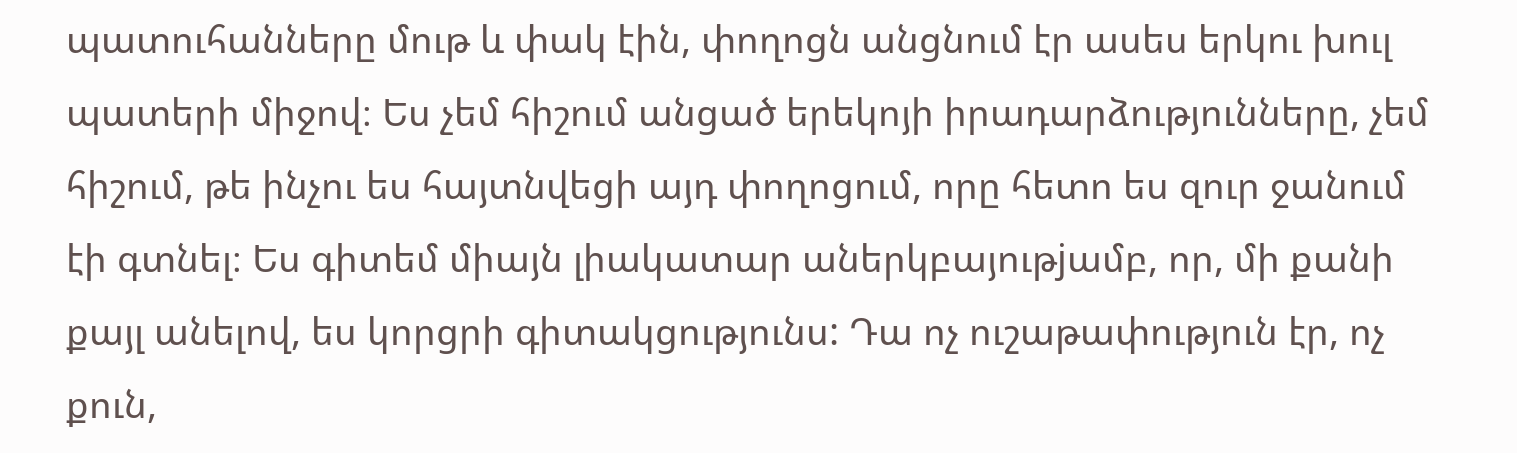պատուհանները մութ և փակ էին, փողոցն անցնում էր ասես երկու խուլ պատերի միջով։ Ես չեմ հիշում անցած երեկոյի իրադարձությունները, չեմ հիշում, թե ինչու ես հայտնվեցի այդ փողոցում, որը հետո ես զուր ջանում էի գտնել։ Ես գիտեմ միայն լիակատար աներկբայութjամբ, որ, մի քանի քայլ անելով, ես կորցրի գիտակցությունս: Դա ոչ ուշաթափություն էր, ոչ քուն,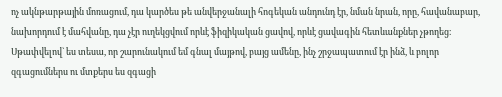ոչ ակնթարթային մոռացում, դա կարծես թե անվերջանալի հոգեկան անդունդ էր, նման նրան, որը, հավանաբար, նախորդում է մահվանը, դա չէր ուղեկցվում որևէ ֆիզիկական ցավով, որևէ ցավագին հետևանքներ չթողեց։ Սթափվելով` ես տեսա, որ շարունակում եմ գնալ մայթով, բայց ամենը, ինչ շրջապատում էր ինձ, և բոլոր զգացումներս ու մտքերս ես զգացի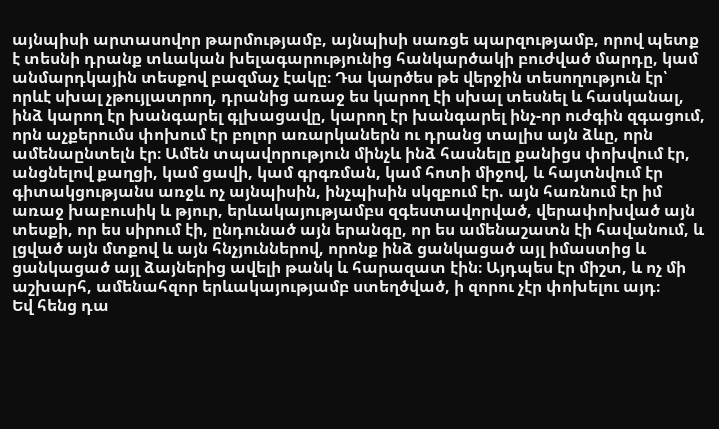այնպիսի արտասովոր թարմությամբ, այնպիսի սառցե պարզությամբ, որով պետք է տեսնի դրանք տևական խելագարությունից հանկարծակի բուժված մարդը, կամ անմարդկային տեսքով բազմաչ էակը։ Դա կարծես թե վերջին տեսողություն էր՝ որևէ սխալ չթույլատրող, դրանից առաջ ես կարող էի սխալ տեսնել և հասկանալ, ինձ կարող էր խանգարել գլխացավը, կարող էր խանգարել ինչ-որ ուժգին զգացում, որն աչքերումս փոխում էր բոլոր առարկաներն ու դրանց տալիս այն ձևը, որն ամենաընտելն էր։ Ամեն տպավորություն մինչև ինձ հասնելը քանիցս փոխվում էր, անցնելով քաղցի, կամ ցավի, կամ գրգռման, կամ հոտի միջով, և հայտնվում էր գիտակցությանս առջև ոչ այնպիսին, ինչպիսին սկզբում էր. այն հառնում էր իմ առաջ խաբուսիկ և թյուր, երևակայությամբս զգեստավորված, վերափոխված այն տեսքի, որ ես սիրում էի, ընդունած այն երանգը, որ ես ամենաշատն էի հավանում, և լցված այն մտքով և այն հնչյուններով, որոնք ինձ ցանկացած այլ իմաստից և ցանկացած այլ ձայներից ավելի թանկ և հարազատ էին։ Այդպես էր միշտ, և ոչ մի աշխարհ, ամենահզոր երևակայությամբ ստեղծված, ի զորու չէր փոխելու այդ։
Եվ հենց դա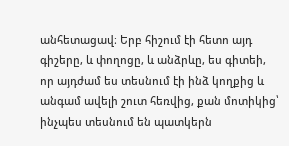անհետացավ։ Երբ հիշում էի հետո այդ գիշերը, և փողոցը, և անձրևը, ես գիտեի, որ այդժամ ես տեսնում էի ինձ կողքից և անգամ ավելի շուտ հեռվից, քան մոտիկից՝ ինչպես տեսնում են պատկերն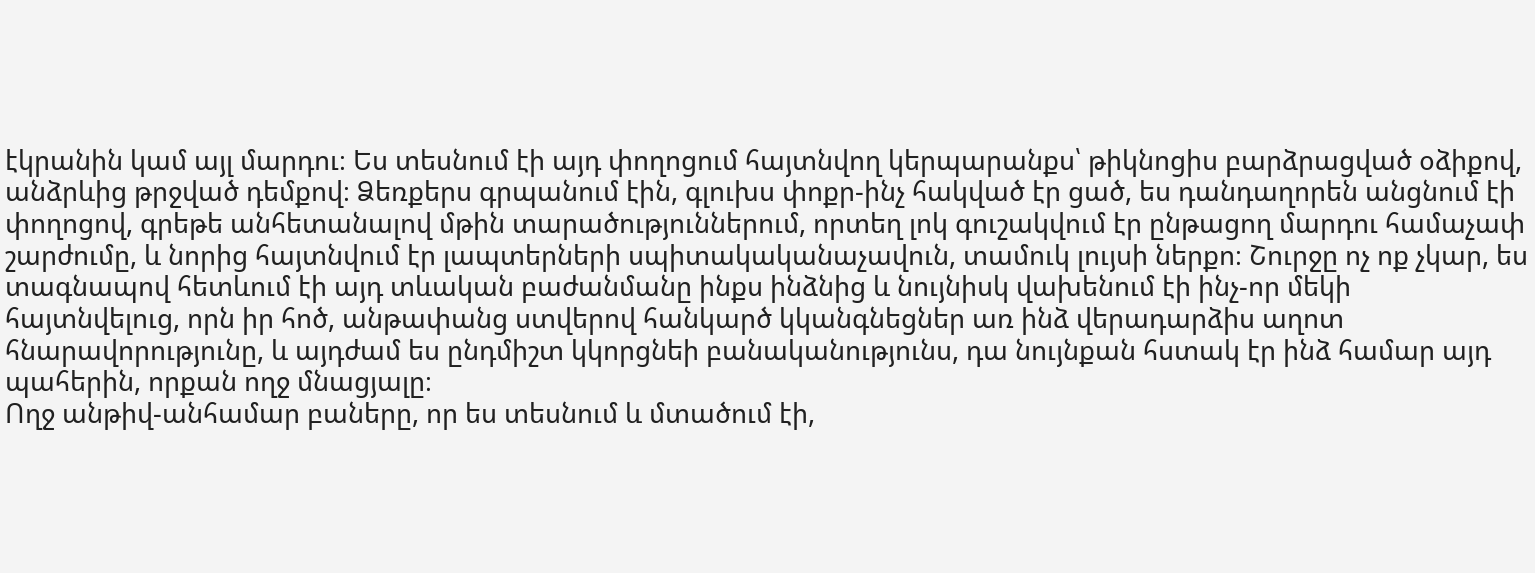էկրանին կամ այլ մարդու։ Ես տեսնում էի այդ փողոցում հայտնվող կերպարանքս՝ թիկնոցիս բարձրացված օձիքով, անձրևից թրջված դեմքով։ Ձեռքերս գրպանում էին, գլուխս փոքր-ինչ հակված էր ցած, ես դանդաղորեն անցնում էի փողոցով, գրեթե անհետանալով մթին տարածություններում, որտեղ լոկ գուշակվում էր ընթացող մարդու համաչափ շարժումը, և նորից հայտնվում էր լապտերների սպիտակականաչավուն, տամուկ լույսի ներքո։ Շուրջը ոչ ոք չկար, ես տագնապով հետևում էի այդ տևական բաժանմանը ինքս ինձնից և նույնիսկ վախենում էի ինչ-որ մեկի հայտնվելուց, որն իր հոծ, անթափանց ստվերով հանկարծ կկանգնեցներ առ ինձ վերադարձիս աղոտ հնարավորությունը, և այդժամ ես ընդմիշտ կկորցնեի բանականությունս, դա նույնքան հստակ էր ինձ համար այդ պահերին, որքան ողջ մնացյալը։
Ողջ անթիվ-անհամար բաները, որ ես տեսնում և մտածում էի,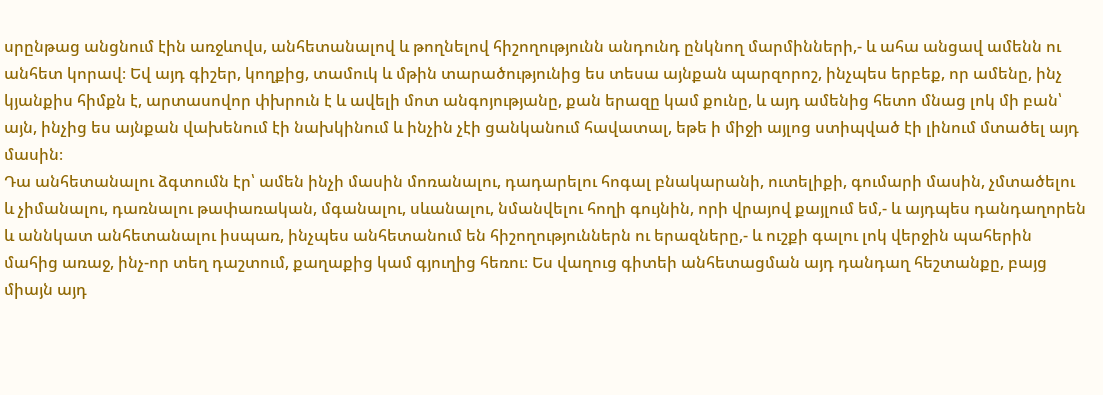սրընթաց անցնում էին առջևովս, անհետանալով և թողնելով հիշողությունն անդունդ ընկնող մարմինների,- և ահա անցավ ամենն ու անհետ կորավ։ Եվ այդ գիշեր, կողքից, տամուկ և մթին տարածությունից ես տեսա այնքան պարզորոշ, ինչպես երբեք, որ ամենը, ինչ կյանքիս հիմքն է, արտասովոր փխրուն է և ավելի մոտ անգոյությանը, քան երազը կամ քունը, և այդ ամենից հետո մնաց լոկ մի բան՝ այն, ինչից ես այնքան վախենում էի նախկինում և ինչին չէի ցանկանում հավատալ, եթե ի միջի այլոց ստիպված էի լինում մտածել այդ մասին։
Դա անհետանալու ձգտումն էր՝ ամեն ինչի մասին մոռանալու, դադարելու հոգալ բնակարանի, ուտելիքի, գումարի մասին, չմտածելու և չիմանալու, դառնալու թափառական, մգանալու, սևանալու, նմանվելու հողի գույնին, որի վրայով քայլում եմ,- և այդպես դանդաղորեն և աննկատ անհետանալու իսպառ, ինչպես անհետանում են հիշողություններն ու երազները,- և ուշքի գալու լոկ վերջին պահերին մահից առաջ, ինչ-որ տեղ դաշտում, քաղաքից կամ գյուղից հեռու։ Ես վաղուց գիտեի անհետացման այդ դանդաղ հեշտանքը, բայց միայն այդ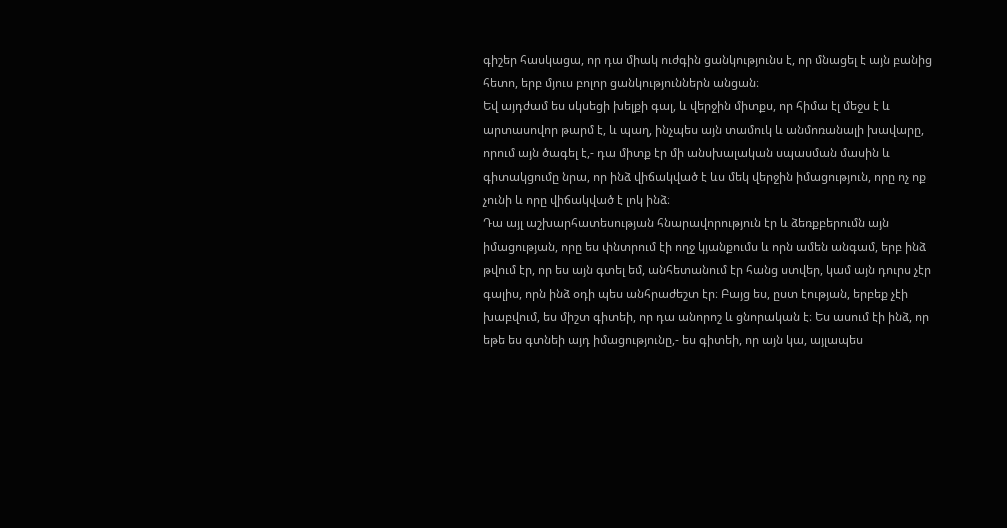գիշեր հասկացա, որ դա միակ ուժգին ցանկությունս է, որ մնացել է այն բանից հետո, երբ մյուս բոլոր ցանկություններն անցան։
Եվ այդժամ ես սկսեցի խելքի գալ, և վերջին միտքս, որ հիմա էլ մեջս է և արտասովոր թարմ է, և պաղ, ինչպես այն տամուկ և անմոռանալի խավարը, որում այն ծագել է,- դա միտք էր մի անսխալական սպասման մասին և գիտակցումը նրա, որ ինձ վիճակված է ևս մեկ վերջին իմացություն, որը ոչ ոք չունի և որը վիճակված է լոկ ինձ։
Դա այլ աշխարհատեսության հնարավորություն էր և ձեռքբերումն այն իմացության, որը ես փնտրում էի ողջ կյանքումս և որն ամեն անգամ, երբ ինձ թվում էր, որ ես այն գտել եմ, անհետանում էր հանց ստվեր, կամ այն դուրս չէր գալիս, որն ինձ օդի պես անհրաժեշտ էր։ Բայց ես, ըստ էության, երբեք չէի խաբվում, ես միշտ գիտեի, որ դա անորոշ և ցնորական է։ Ես ասում էի ինձ, որ եթե ես գտնեի այդ իմացությունը,- ես գիտեի, որ այն կա, այլապես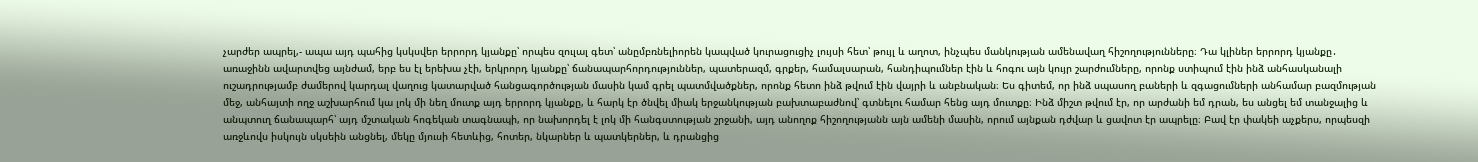չարժեր ապրել,- ապա այդ պահից կսկսվեր երրորդ կյանքը՝ որպես զուլալ գետ՝ անըմբռնելիորեն կապված կուրացուցիչ լույսի հետ՝ թույլ և աղոտ, ինչպես մանկության ամենավաղ հիշողությունները։ Դա կլիներ երրորդ կյանքը․ առաջինն ավարտվեց այնժամ, երբ ես էլ երեխա չէի, երկրորդ կյանքը՝ ճանապարհորդություններ, պատերազմ, գրքեր, համալսարան, հանդիպումներ էին և հոգու այն կույր շարժումները, որոնք ստիպում էին ինձ անհասկանալի ուշադրությամբ ժամերով կարդալ վաղուց կատարված հանցագործության մասին կամ գրել պատմվածքներ, որոնք հետո ինձ թվում էին վայրի և անբնական։ Ես գիտեմ, որ ինձ սպասող բաների և զգացումների անհամար բազմության մեջ, անհայտի ողջ աշխարհում կա լոկ մի նեղ մուտք այդ երրորդ կյանքը, և հարկ էր ծնվել միակ երջանկության բախտաբաժնով՝ գտնելու համար հենց այդ մուտքը։ Ինձ միշտ թվում էր, որ արժանի եմ դրան, ես անցել եմ տանջալից և անպտուղ ճանապարհ՝ այդ մշտական հոգեկան տագնապի, որ նախորդել է լոկ մի հանգստության շրջանի, այդ անողոք հիշողությանն այն ամենի մասին, որում այնքան դժվար և ցավոտ էր ապրելը։ Բավ էր փակեի աչքերս, որպեսզի առջևովս իսկույն սկսեին անցնել, մեկը մյուսի հետևից, հոտեր, նկարներ և պատկերներ, և դրանցից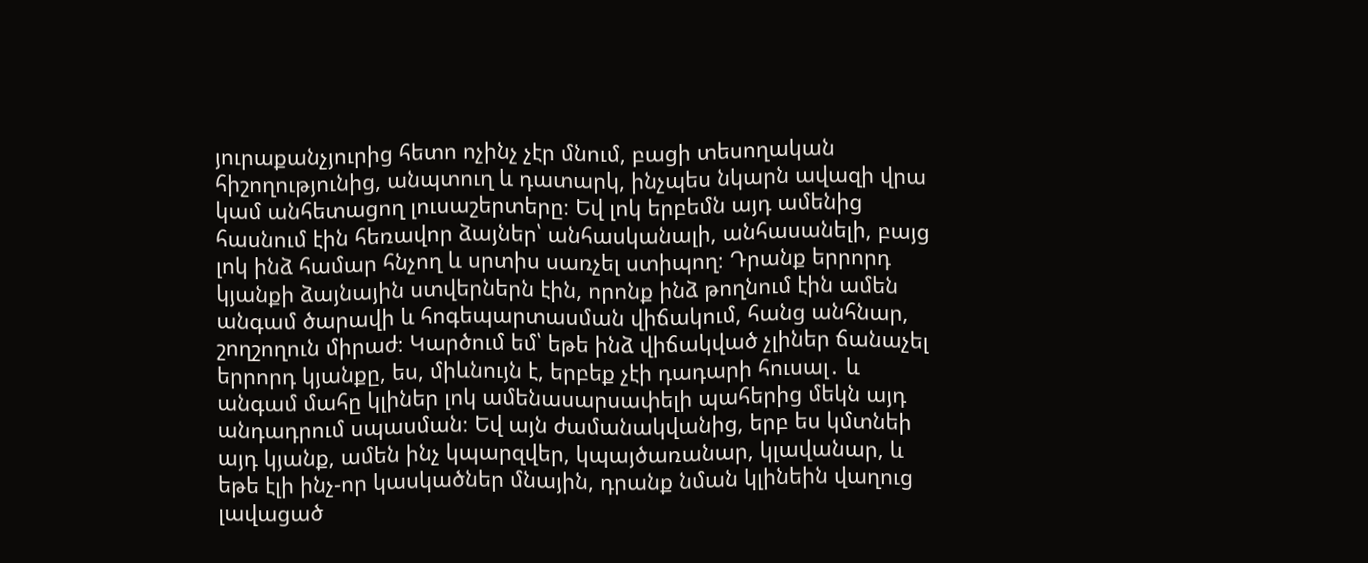յուրաքանչյուրից հետո ոչինչ չէր մնում, բացի տեսողական հիշողությունից, անպտուղ և դատարկ, ինչպես նկարն ավազի վրա կամ անհետացող լուսաշերտերը։ Եվ լոկ երբեմն այդ ամենից հասնում էին հեռավոր ձայներ՝ անհասկանալի, անհասանելի, բայց լոկ ինձ համար հնչող և սրտիս սառչել ստիպող։ Դրանք երրորդ կյանքի ձայնային ստվերներն էին, որոնք ինձ թողնում էին ամեն անգամ ծարավի և հոգեպարտասման վիճակում, հանց անհնար, շողշողուն միրաժ։ Կարծում եմ՝ եթե ինձ վիճակված չլիներ ճանաչել երրորդ կյանքը, ես, միևնույն է, երբեք չէի դադարի հուսալ․ և անգամ մահը կլիներ լոկ ամենասարսափելի պահերից մեկն այդ անդադրում սպասման։ Եվ այն ժամանակվանից, երբ ես կմտնեի այդ կյանք, ամեն ինչ կպարզվեր, կպայծառանար, կլավանար, և եթե էլի ինչ-որ կասկածներ մնային, դրանք նման կլինեին վաղուց լավացած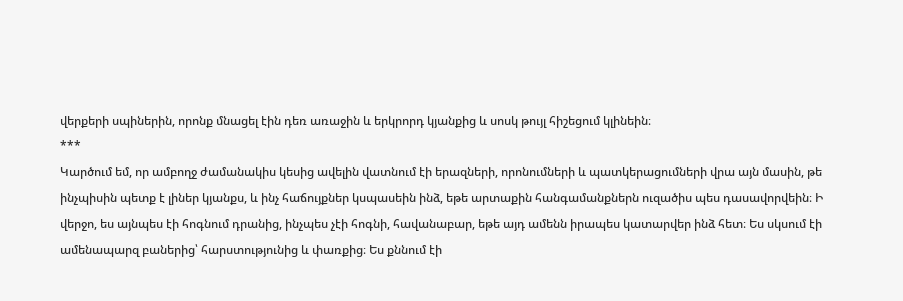վերքերի սպիներին, որոնք մնացել էին դեռ առաջին և երկրորդ կյանքից և սոսկ թույլ հիշեցում կլինեին։
***
Կարծում եմ, որ ամբողջ ժամանակիս կեսից ավելին վատնում էի երազների, որոնումների և պատկերացումների վրա այն մասին, թե ինչպիսին պետք է լիներ կյանքս, և ինչ հաճույքներ կսպասեին ինձ, եթե արտաքին հանգամանքներն ուզածիս պես դասավորվեին։ Ի վերջո, ես այնպես էի հոգնում դրանից, ինչպես չէի հոգնի, հավանաբար, եթե այդ ամենն իրապես կատարվեր ինձ հետ։ Ես սկսում էի ամենապարզ բաներից՝ հարստությունից և փառքից։ Ես քննում էի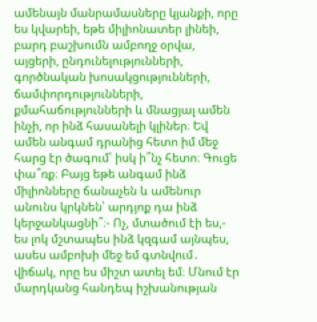ամենայն մանրամասները կյանքի, որը ես կվարեի, եթե միլիոնատեր լինեի, բարդ բաշխումն ամբողջ օրվա, այցերի, ընդունելությունների, գործնական խոսակցությունների, ճամփորդությունների, քմահաճությունների և մնացյալ ամեն ինչի, որ ինձ հասանելի կլիներ։ Եվ ամեն անգամ դրանից հետո իմ մեջ հարց էր ծագում՝ իսկ ի՞նչ հետո։ Գուցե փա՞ռք։ Բայց եթե անգամ ինձ միլիոնները ճանաչեն և ամենուր անունս կրկնեն՝ արդյոք դա ինձ կերջանկացնի՞։- Ոչ, մտածում էի ես,- ես լոկ մշտապես ինձ կզգամ այնպես, ասես ամբոխի մեջ եմ գտնվում․ վիճակ, որը ես միշտ ատել եմ։ Մնում էր մարդկանց հանդեպ իշխանության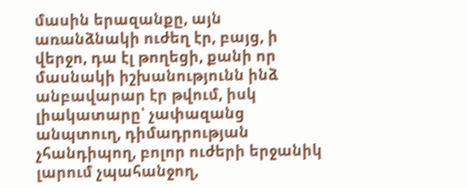մասին երազանքը, այն առանձնակի ուժեղ էր, բայց, ի վերջո, դա էլ թողեցի, քանի որ մասնակի իշխանությունն ինձ անբավարար էր թվում, իսկ լիակատարը՝ չափազանց անպտուղ, դիմադրության չհանդիպող, բոլոր ուժերի երջանիկ լարում չպահանջող,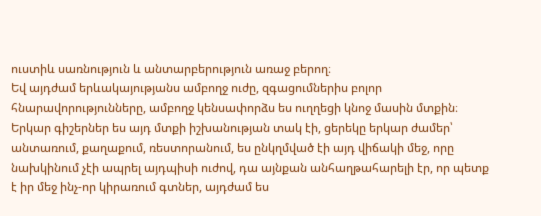ուստիև սառնություն և անտարբերություն առաջ բերող։
Եվ այդժամ երևակայությանս ամբողջ ուժը, զգացումներիս բոլոր հնարավորությունները, ամբողջ կենսափորձս ես ուղղեցի կնոջ մասին մտքին։ Երկար գիշերներ ես այդ մտքի իշխանության տակ էի, ցերեկը երկար ժամեր՝ անտառում, քաղաքում, ռեստորանում, ես ընկղմված էի այդ վիճակի մեջ, որը նախկինում չէի ապրել այդպիսի ուժով, դա այնքան անհաղթահարելի էր, որ պետք է իր մեջ ինչ-որ կիրառում գտներ, այդժամ ես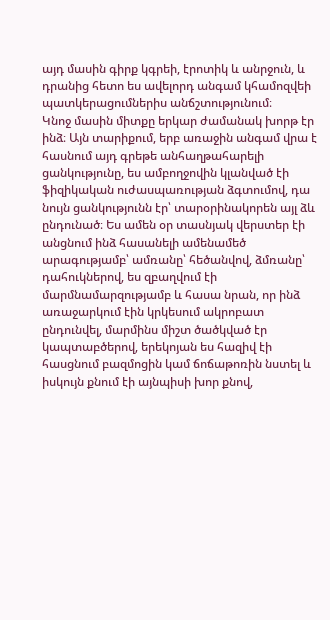այդ մասին գիրք կգրեի, էրոտիկ և անրջուն, և դրանից հետո ես ավելորդ անգամ կհամոզվեի պատկերացումներիս անճշտությունում։
Կնոջ մասին միտքը երկար ժամանակ խորթ էր ինձ։ Այն տարիքում, երբ առաջին անգամ վրա է հասնում այդ գրեթե անհաղթահարելի ցանկությունը, ես ամբողջովին կլանված էի ֆիզիկական ուժասպառության ձգտումով, դա նույն ցանկությունն էր՝ տարօրինակորեն այլ ձև ընդունած։ Ես ամեն օր տասնյակ վերստեր էի անցնում ինձ հասանելի ամենամեծ արագությամբ՝ ամռանը՝ հեծանվով, ձմռանը՝ դահուկներով, ես զբաղվում էի մարմնամարզությամբ և հասա նրան, որ ինձ առաջարկում էին կրկեսում ակրոբատ ընդունվել, մարմինս միշտ ծածկված էր կապտաբծերով, երեկոյան ես հազիվ էի հասցնում բազմոցին կամ ճոճաթոռին նստել և իսկույն քնում էի այնպիսի խոր քնով,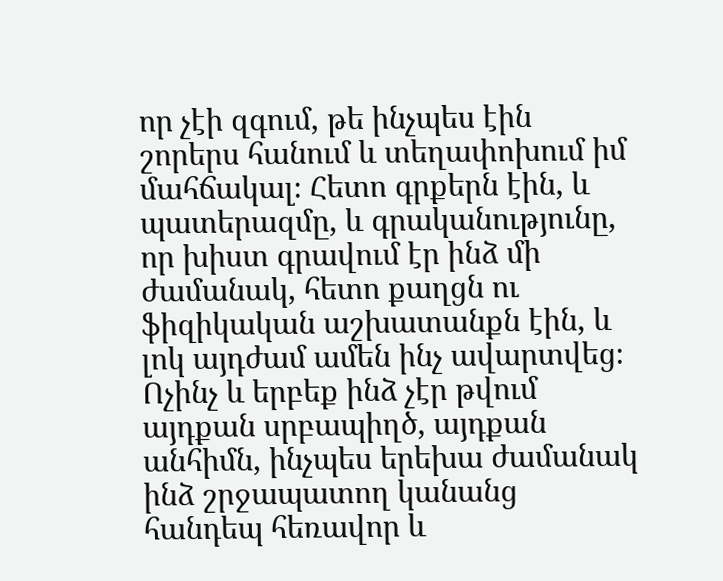որ չէի զգում, թե ինչպես էին շորերս հանում և տեղափոխում իմ մահճակալ։ Հետո գրքերն էին, և պատերազմը, և գրականությունը, որ խիստ գրավում էր ինձ մի ժամանակ, հետո քաղցն ու ֆիզիկական աշխատանքն էին, և լոկ այդժամ ամեն ինչ ավարտվեց։
Ոչինչ և երբեք ինձ չէր թվում այդքան սրբապիղծ, այդքան անհիմն, ինչպես երեխա ժամանակ ինձ շրջապատող կանանց հանդեպ հեռավոր և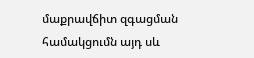մաքրավճիտ զգացման համակցումն այդ սև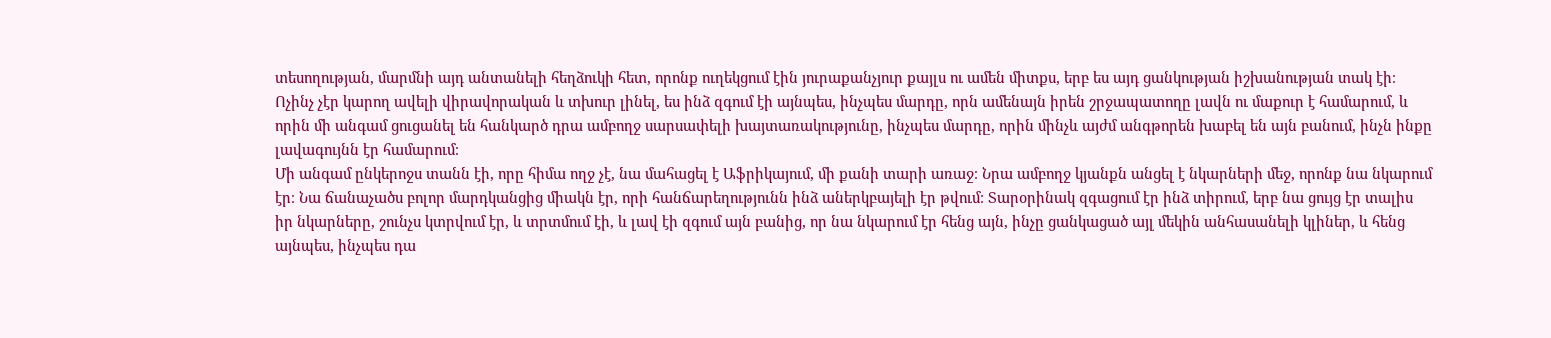տեսողության, մարմնի այդ անտանելի հեղձուկի հետ, որոնք ուղեկցում էին յուրաքանչյուր քայլս ու ամեն միտքս, երբ ես այդ ցանկության իշխանության տակ էի։ Ոչինչ չէր կարող ավելի վիրավորական և տխուր լինել, ես ինձ զգում էի այնպես, ինչպես մարդը, որն ամենայն իրեն շրջապատողը լավն ու մաքուր է համարում, և որին մի անգամ ցուցանել են հանկարծ դրա ամբողջ սարսափելի խայտառակությունը, ինչպես մարդը, որին մինչև այժմ անգթորեն խաբել են այն բանում, ինչն ինքը լավագույնն էր համարում։
Մի անգամ ընկերոջս տանն էի, որը հիմա ողջ չէ, նա մահացել է Աֆրիկայում, մի քանի տարի առաջ։ Նրա ամբողջ կյանքն անցել է նկարների մեջ, որոնք նա նկարում էր։ Նա ճանաչածս բոլոր մարդկանցից միակն էր, որի հանճարեղությունն ինձ աներկբայելի էր թվում։ Տարօրինակ զգացում էր ինձ տիրում, երբ նա ցույց էր տալիս իր նկարները, շունչս կտրվում էր, և տրտմում էի, և լավ էի զգում այն բանից, որ նա նկարում էր հենց այն, ինչը ցանկացած այլ մեկին անհասանելի կլիներ, և հենց այնպես, ինչպես դա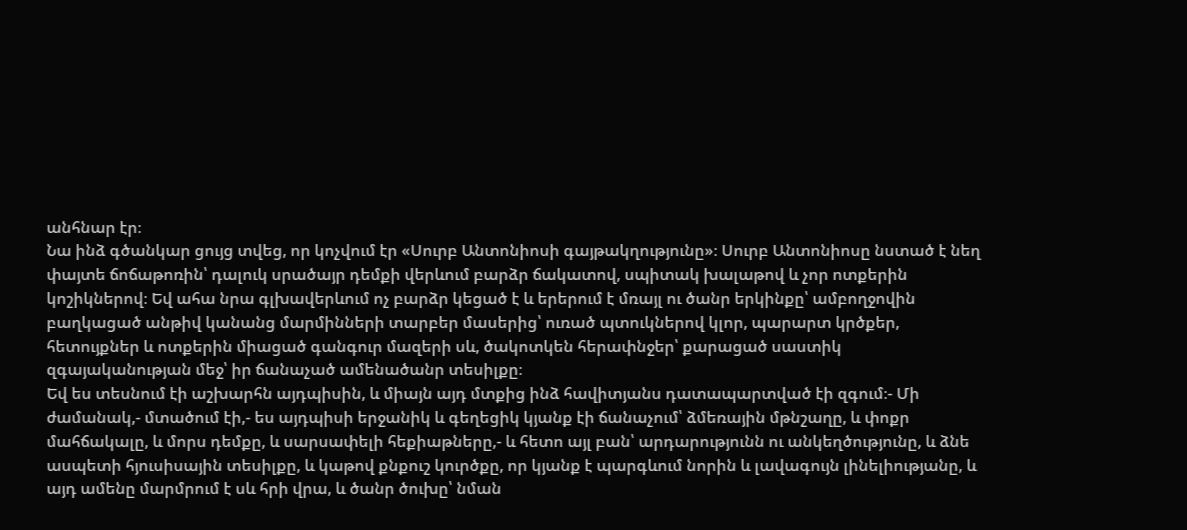անհնար էր։
Նա ինձ գծանկար ցույց տվեց, որ կոչվում էր «Սուրբ Անտոնիոսի գայթակղությունը»։ Սուրբ Անտոնիոսը նստած է նեղ փայտե ճոճաթոռին՝ դալուկ սրածայր դեմքի վերևում բարձր ճակատով, սպիտակ խալաթով և չոր ոտքերին կոշիկներով։ Եվ ահա նրա գլխավերևում ոչ բարձր կեցած է և երերում է մռայլ ու ծանր երկինքը՝ ամբողջովին բաղկացած անթիվ կանանց մարմինների տարբեր մասերից՝ ուռած պտուկներով կլոր, պարարտ կրծքեր, հետույքներ և ոտքերին միացած գանգուր մազերի սև, ծակոտկեն հերափնջեր՝ քարացած սաստիկ զգայականության մեջ՝ իր ճանաչած ամենածանր տեսիլքը։
Եվ ես տեսնում էի աշխարհն այդպիսին, և միայն այդ մտքից ինձ հավիտյանս դատապարտված էի զգում։- Մի ժամանակ,- մտածում էի,- ես այդպիսի երջանիկ և գեղեցիկ կյանք էի ճանաչում՝ ձմեռային մթնշաղը, և փոքր մահճակալը, և մորս դեմքը, և սարսափելի հեքիաթները,- և հետո այլ բան՝ արդարությունն ու անկեղծությունը, և ձնե ասպետի հյուսիսային տեսիլքը, և կաթով քնքուշ կուրծքը, որ կյանք է պարգևում նորին և լավագույն լինելիությանը, և այդ ամենը մարմրում է սև հրի վրա, և ծանր ծուխը՝ նման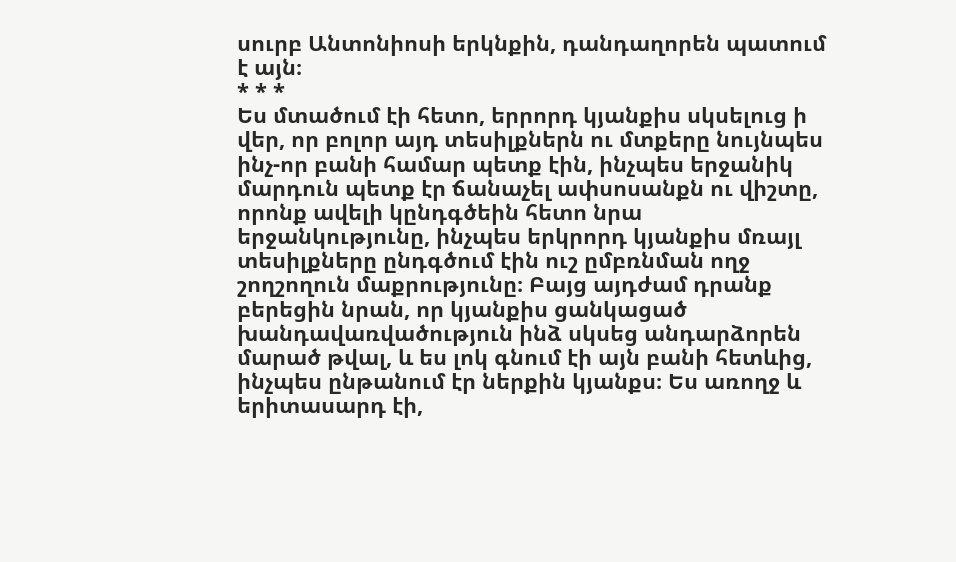սուրբ Անտոնիոսի երկնքին, դանդաղորեն պատում է այն։
* * *
Ես մտածում էի հետո, երրորդ կյանքիս սկսելուց ի վեր, որ բոլոր այդ տեսիլքներն ու մտքերը նույնպես ինչ-որ բանի համար պետք էին, ինչպես երջանիկ մարդուն պետք էր ճանաչել ափսոսանքն ու վիշտը, որոնք ավելի կընդգծեին հետո նրա երջանկությունը, ինչպես երկրորդ կյանքիս մռայլ տեսիլքները ընդգծում էին ուշ ըմբռնման ողջ շողշողուն մաքրությունը։ Բայց այդժամ դրանք բերեցին նրան, որ կյանքիս ցանկացած խանդավառվածություն ինձ սկսեց անդարձորեն մարած թվալ, և ես լոկ գնում էի այն բանի հետևից, ինչպես ընթանում էր ներքին կյանքս։ Ես առողջ և երիտասարդ էի,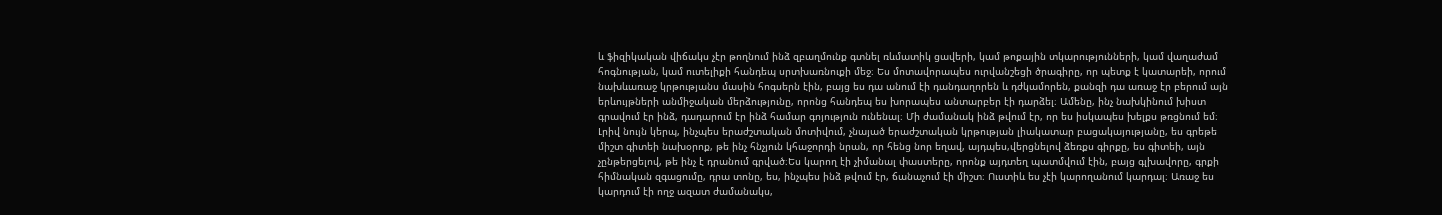և ֆիզիկական վիճակս չէր թողնում ինձ զբաղմունք գտնել ռևմատիկ ցավերի, կամ թոքային տկարությունների, կամ վաղաժամ հոգնության, կամ ուտելիքի հանդեպ սրտխառնուքի մեջ։ Ես մոտավորապես ուրվանշեցի ծրագիրը, որ պետք է կատարեի, որում նախևառաջ կրթությանս մասին հոգսերն էին, բայց ես դա անում էի դանդաղորեն և դժկամորեն, քանզի դա առաջ էր բերում այն երևույթների անմիջական մերձությունը, որոնց հանդեպ ես խորապես անտարբեր էի դարձել։ Ամենը, ինչ նախկինում խիստ գրավում էր ինձ, դադարում էր ինձ համար գոյություն ունենալ։ Մի ժամանակ ինձ թվում էր, որ ես իսկապես խելքս թռցնում եմ։ Լրիվ նույն կերպ, ինչպես երաժշտական մոտիվում, չնայած երաժշտական կրթության լիակատար բացակայությանը, ես գրեթե միշտ գիտեի նախօրոք, թե ինչ հնչյուն կհաջորդի նրան, որ հենց նոր եղավ, այդպես,վերցնելով ձեռքս գիրքը, ես գիտեի, այն չընթերցելով, թե ինչ է դրանում գրված։Ես կարող էի չիմանալ փաստերը, որոնք այդտեղ պատմվում էին, բայց գլխավորը, գրքի հիմնական զգացումը, դրա տոնը, ես, ինչպես ինձ թվում էր, ճանաչում էի միշտ։ Ուստիև ես չէի կարողանում կարդալ։ Առաջ ես կարդում էի ողջ ազատ ժամանակս,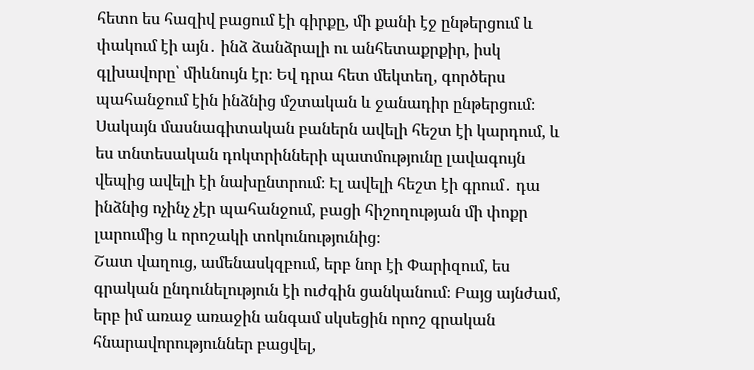հետո ես հազիվ բացում էի գիրքը, մի քանի էջ ընթերցում և փակում էի այն․ ինձ ձանձրալի ու անհետաքրքիր, իսկ գլխավորը՝ միևնույն էր։ Եվ դրա հետ մեկտեղ, գործերս պահանջում էին ինձնից մշտական և ջանադիր ընթերցում։ Սակայն մասնագիտական բաներն ավելի հեշտ էի կարդում, և ես տնտեսական դոկտրինների պատմությունը լավագույն վեպից ավելի էի նախընտրում։ Էլ ավելի հեշտ էի գրում․ դա ինձնից ոչինչ չէր պահանջում, բացի հիշողության մի փոքր լարումից և որոշակի տոկունությունից։
Շատ վաղուց, ամենասկզբում, երբ նոր էի Փարիզում, ես գրական ընդունելություն էի ուժգին ցանկանում։ Բայց այնժամ, երբ իմ առաջ առաջին անգամ սկսեցին որոշ գրական հնարավորություններ բացվել,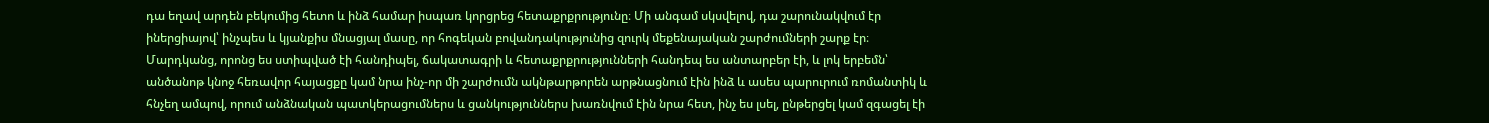դա եղավ արդեն բեկումից հետո և ինձ համար իսպառ կորցրեց հետաքրքրությունը։ Մի անգամ սկսվելով, դա շարունակվում էր իներցիայով՝ ինչպես և կյանքիս մնացյալ մասը, որ հոգեկան բովանդակությունից զուրկ մեքենայական շարժումների շարք էր։ Մարդկանց, որոնց ես ստիպված էի հանդիպել, ճակատագրի և հետաքրքրությունների հանդեպ ես անտարբեր էի, և լոկ երբեմն՝ անծանոթ կնոջ հեռավոր հայացքը կամ նրա ինչ-որ մի շարժումն ակնթարթորեն արթնացնում էին ինձ և ասես պարուրում ռոմանտիկ և հնչեղ ամպով, որում անձնական պատկերացումներս և ցանկություններս խառնվում էին նրա հետ, ինչ ես լսել, ընթերցել կամ զգացել էի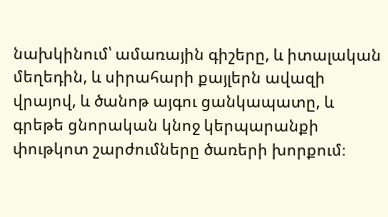նախկինում՝ ամառային գիշերը, և իտալական մեղեդին, և սիրահարի քայլերն ավազի վրայով, և ծանոթ այգու ցանկապատը, և գրեթե ցնորական կնոջ կերպարանքի փութկոտ շարժումները ծառերի խորքում։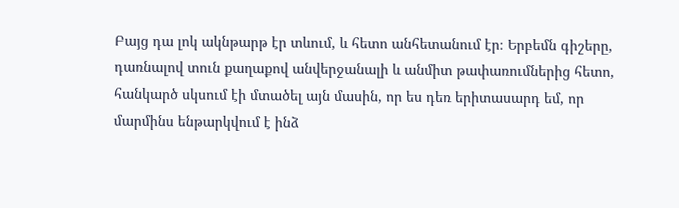Բայց դա լոկ ակնթարթ էր տևում, և հետո անհետանում էր։ Երբեմն գիշերը, դառնալով տուն քաղաքով անվերջանալի և անմիտ թափառումներից հետո, հանկարծ սկսում էի մտածել այն մասին, որ ես դեռ երիտասարդ եմ, որ մարմինս ենթարկվում է ինձ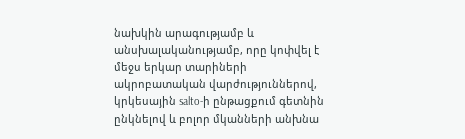նախկին արագությամբ և անսխալականությամբ, որը կոփվել է մեջս երկար տարիների ակրոբատական վարժություններով, կրկեսային salto-ի ընթացքում գետնին ընկնելով և բոլոր մկանների անխնա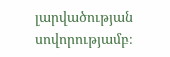լարվածության սովորությամբ։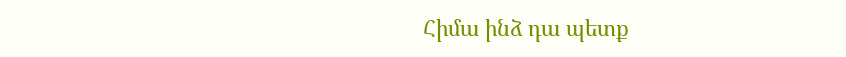Հիմա ինձ դա պետք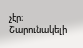չէր։
Շարունակելի